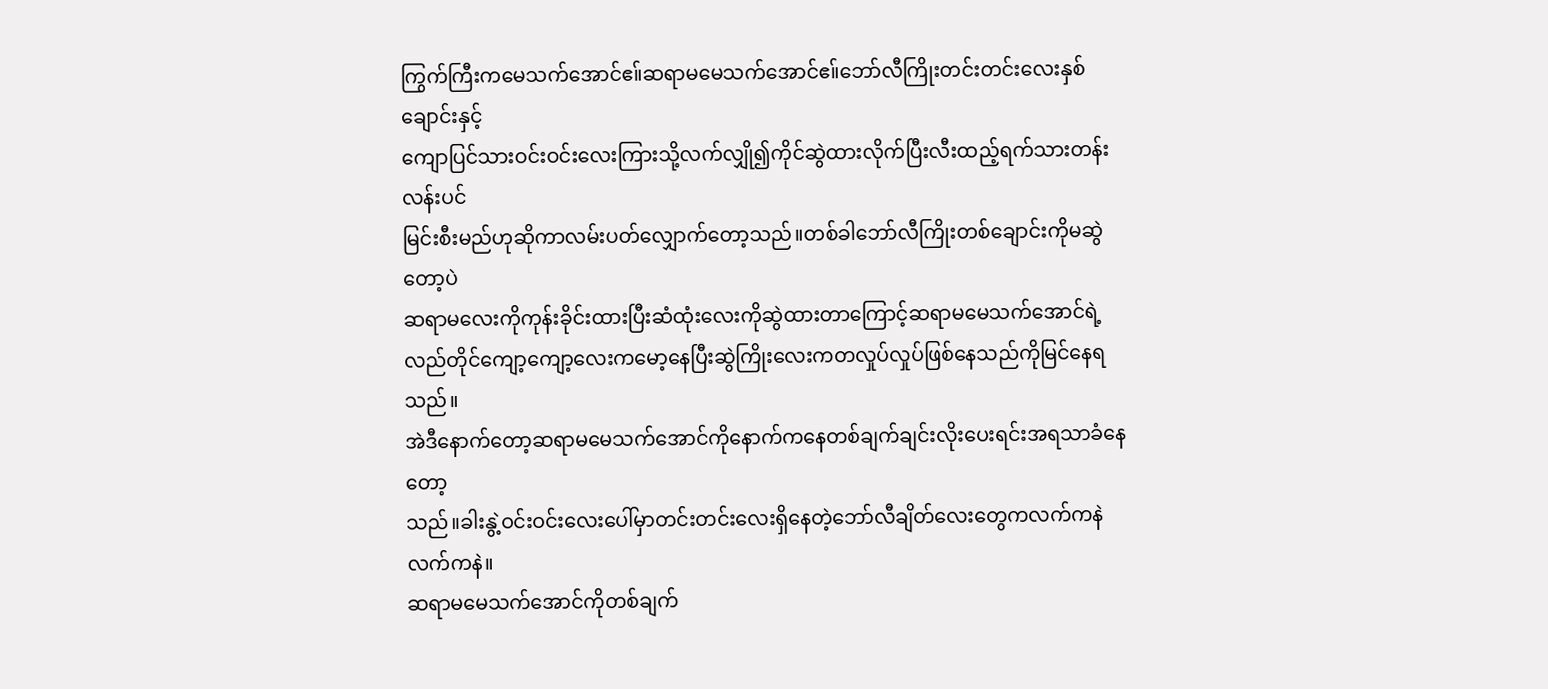ကြွက်ကြီးကမေသက်အောင်ဧ။်ဆရာမမေသက်အောင်ဧ။်ဘော်လီကြိုးတင်းတင်းလေးနှစ်ချောင်းနှင့်
ကျောပြင်သားဝင်းဝင်းလေးကြားသို့လက်လျှို၍ကိုင်ဆွဲထားလိုက်ပြီးလီးထည့်ရက်သားတန်းလန်းပင်
မြင်းစီးမည်ဟုဆိုကာလမ်းပတ်လျှောက်တော့သည်။တစ်ခါဘော်လီကြိုးတစ်ချောင်းကိုမဆွဲတော့ပဲ
ဆရာမလေးကိုကုန်းခိုင်းထားပြီးဆံထုံးလေးကိုဆွဲထားတာကြောင့်ဆရာမမေသက်အောင်ရဲ့
လည်တိုင်ကျော့ကျော့လေးကမော့နေပြီးဆွဲကြိုးလေးကတလှုပ်လှုပ်ဖြစ်နေသည်ကိုမြင်နေရသည်။
အဲဒီနောက်တော့ဆရာမမေသက်အောင်ကိုနောက်ကနေတစ်ချက်ချင်းလိုးပေးရင်းအရသာခံနေတော့
သည်။ခါးနွဲ့ဝင်းဝင်းလေးပေါ်မှာတင်းတင်းလေးရှိနေတဲ့ဘော်လီချိတ်လေးတွေကလက်ကနဲလက်ကနဲ။
ဆရာမမေသက်အောင်ကိုတစ်ချက်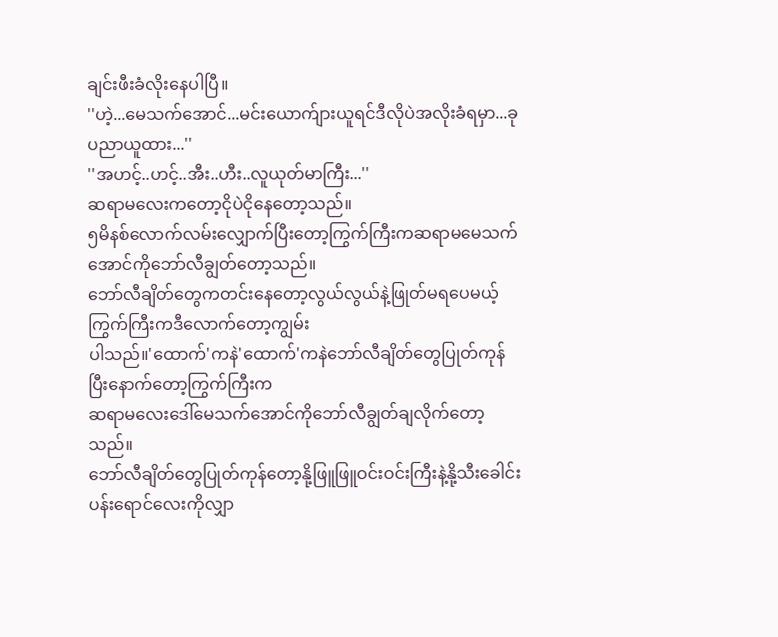ချင်းဖီးခံလိုးနေပါပြီ။
''ဟဲ့...မေသက်အောင်...မင်းယောက်ျားယူရင်ဒီလိုပဲအလိုးခံရမှာ...ခုပညာယူထား...''
''အဟင့်..ဟင့်..အီး..ဟီး..လူယုတ်မာကြီး...''
ဆရာမလေးကတော့ငိုပဲငိုနေတော့သည်။
၅မိနစ်လောက်လမ်းလျှောက်ပြီးတော့ကြွက်ကြီးကဆရာမမေသက်အောင်ကိုဘော်လီချွတ်တော့သည်။
ဘော်လီချိတ်တွေကတင်းနေတော့လွယ်လွယ်နဲ့ဖြုတ်မရပေမယ့်ကြွက်ကြီးကဒီလောက်တော့ကျွမ်း
ပါသည်။'ထောက်'ကနဲ'ထောက်'ကနဲဘော်လီချိတ်တွေပြုတ်ကုန်ပြီးနောက်တော့ကြွက်ကြီးက
ဆရာမလေးဒေါ်မေသက်အောင်ကိုဘော်လီချွတ်ချလိုက်တော့သည်။
ဘော်လီချိတ်တွေပြုတ်ကုန်တော့နို့ဖြူဖြူဝင်းဝင်းကြီးနဲ့နို့သီးခေါင်းပန်းရောင်လေးကိုလျှာ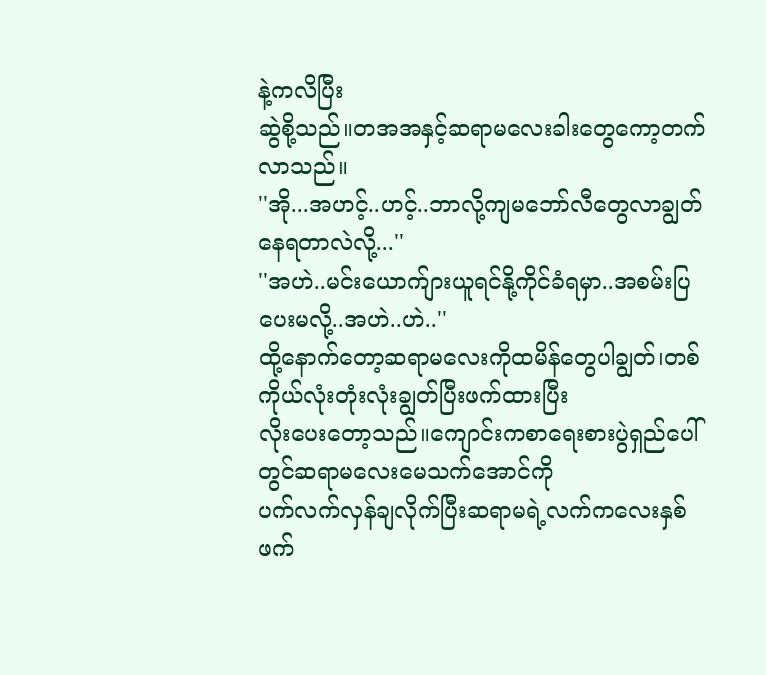နဲ့ကလိပြီး
ဆွဲစို့သည်။တအအနှင့်ဆရာမလေးခါးတွေကော့တက်လာသည်။
''အို...အဟင့်..ဟင့်..ဘာလို့ကျမဘော်လီတွေလာချွတ်နေရတာလဲလို့...''
''အဟဲ..မင်းယောက်ျားယူရင်နို့ကိုင်ခံရမှာ..အစမ်းပြပေးမလို့..အဟဲ..ဟဲ..''
ထို့နောက်တော့ဆရာမလေးကိုထမိန်တွေပါချွတ်၊တစ်ကိုယ်လုံးတုံးလုံးချွတ်ပြီးဖက်ထားပြီး
လိုးပေးတော့သည်။ကျောင်းကစာရေးစားပွဲရှည်ပေါ်တွင်ဆရာမလေးမေသက်အောင်ကို
ပက်လက်လှန်ချလိုက်ပြီးဆရာမရဲ့လက်ကလေးနှစ်ဖက်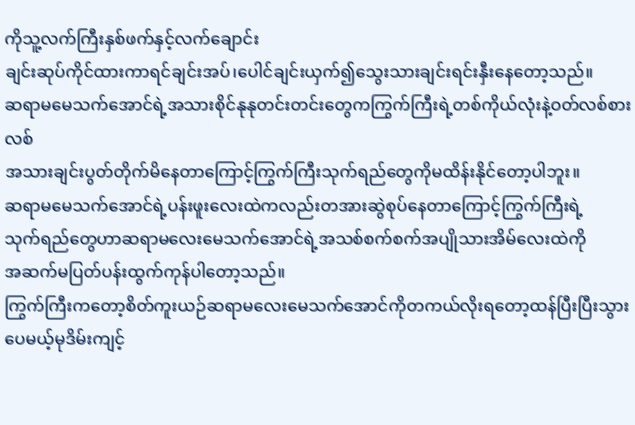ကိုသူ့လက်ကြီးနှစ်ဖက်နှင့်လက်ချောင်း
ချင်းဆုပ်ကိုင်ထားကာရင်ချင်းအပ်၊ပေါင်ချင်းယှက်၍သွေးသားချင်းရင်းနှီးနေတော့သည်။
ဆရာမမေသက်အောင်ရဲ့အသားစိုင်နုနုတင်းတင်းတွေကကြွက်ကြီးရဲ့တစ်ကိုယ်လုံးနဲ့ဝတ်လစ်စားလစ်
အသားချင်းပွတ်တိုက်မိနေတာကြောင့်ကြွက်ကြီးသုက်ရည်တွေကိုမထိန်းနိုင်တော့ပါဘူး။
ဆရာမမေသက်အောင်ရဲ့ပန်းဖူးလေးထဲကလည်းတအားဆွဲစုပ်နေတာကြောင့်ကြွက်ကြီးရဲ့
သုက်ရည်တွေဟာဆရာမလေးမေသက်အောင်ရဲ့အသစ်စက်စက်အပျိုသားအိမ်လေးထဲကို
အဆက်မပြတ်ပန်းထွက်ကုန်ပါတော့သည်။
ကြွက်ကြီးကတော့စိတ်ကူးယဉ်ဆရာမလေးမေသက်အောင်ကိုတကယ်လိုးရတော့ထန်ပြီးပြီးသွား
ပေမယ့်မုဒိမ်းကျင့်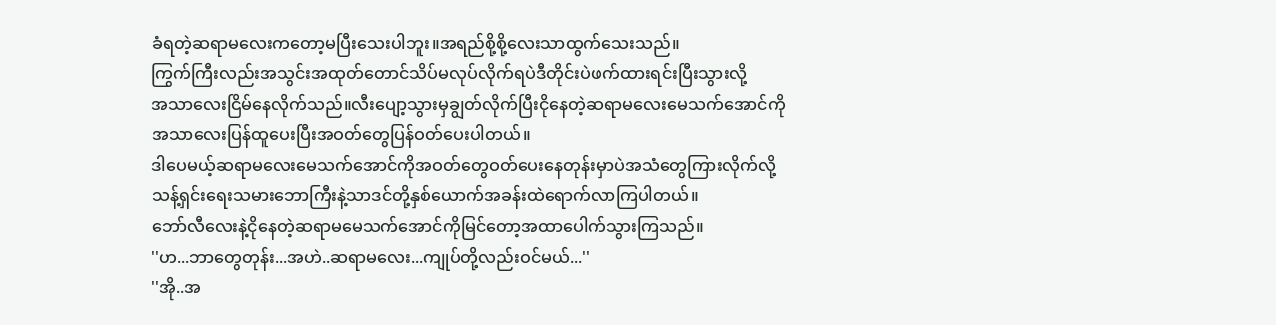ခံရတဲ့ဆရာမလေးကတော့မပြီးသေးပါဘူး။အရည်စို့စို့လေးသာထွက်သေးသည်။
ကြွက်ကြီးလည်းအသွင်းအထုတ်တောင်သိပ်မလုပ်လိုက်ရပဲဒီတိုင်းပဲဖက်ထားရင်းပြီးသွားလို့
အသာလေးငြိမ်နေလိုက်သည်။လီးပျော့သွားမှချွတ်လိုက်ပြီးငိုနေတဲ့ဆရာမလေးမေသက်အောင်ကို
အသာလေးပြန်ထူပေးပြီးအဝတ်တွေပြန်ဝတ်ပေးပါတယ်။
ဒါပေမယ့်ဆရာမလေးမေသက်အောင်ကိုအဝတ်တွေဝတ်ပေးနေတုန်းမှာပဲအသံတွေကြားလိုက်လို့
သန့်ရှင်းရေးသမားဘောကြီးနဲ့သာဒင်တို့နှစ်ယောက်အခန်းထဲရောက်လာကြပါတယ်။
ဘော်လီလေးနဲ့ငိုနေတဲ့ဆရာမမေသက်အောင်ကိုမြင်တော့အထာပေါက်သွားကြသည်။
''ဟ...ဘာတွေတုန်း...အဟဲ..ဆရာမလေး...ကျုပ်တို့လည်းဝင်မယ်...''
''အို..အ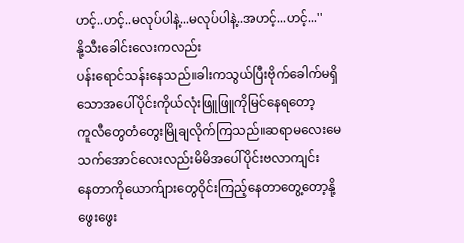ဟင့်..ဟင့်..မလုပ်ပါနဲ့...မလုပ်ပါနဲ့..အဟင့်...ဟင့်...''
နို့သီးခေါင်းလေးကလည်း
ပန်းရောင်သန်းနေသည်။ခါးကသွယ်ပြီးဗိုက်ခေါက်မရှိသောအပေါ်ပိုင်းကိုယ်လုံးဖြူဖြူကိုမြင်နေရတော့
ကူလီတွေတံတွေးမြိုချလိုက်ကြသည်။ဆရာမလေးမေသက်အောင်လေးလည်းမိမိအပေါ်ပိုင်းဗလာကျင်း
နေတာကိုယောက်ျားတွေဝိုင်းကြည့်နေတာတွေ့တော့နို့ဖွေးဖွေး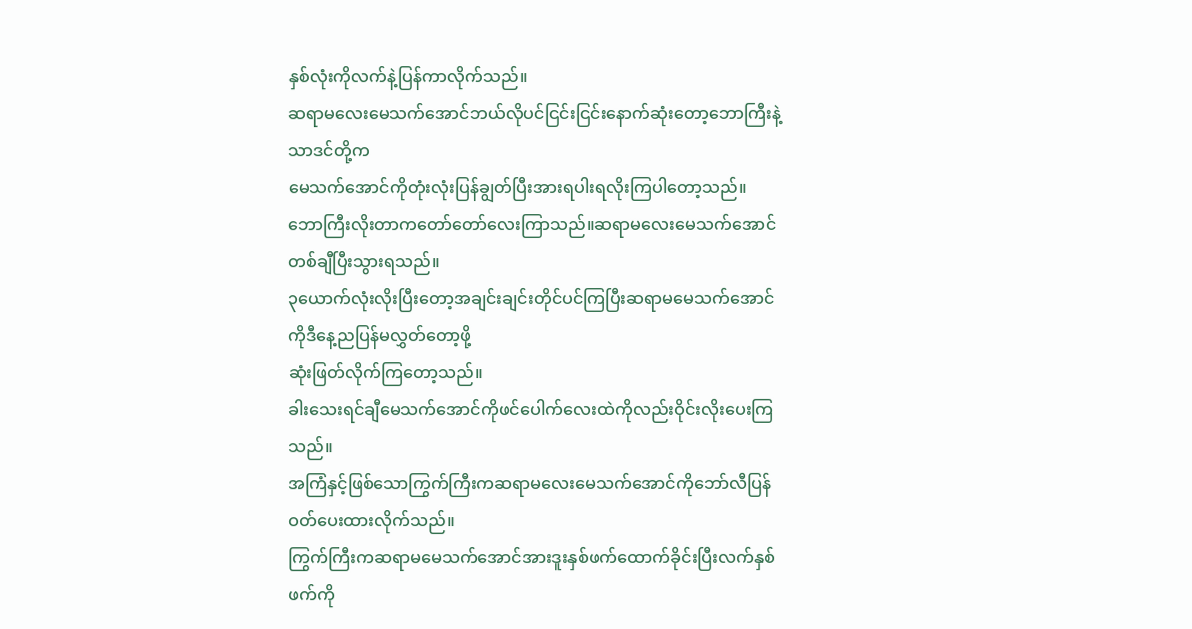နှစ်လုံးကိုလက်နဲ့ပြန်ကာလိုက်သည်။
ဆရာမလေးမေသက်အောင်ဘယ်လိုပင်ငြင်းငြင်းနောက်ဆုံးတော့ဘောကြီးနဲ့သာဒင်တို့က
မေသက်အောင်ကိုတုံးလုံးပြန်ချွတ်ပြီးအားရပါးရလိုးကြပါတော့သည်။
ဘောကြီးလိုးတာကတော်တော်လေးကြာသည်။ဆရာမလေးမေသက်အောင်တစ်ချီပြီးသွားရသည်။
၃ယောက်လုံးလိုးပြီးတော့အချင်းချင်းတိုင်ပင်ကြပြီးဆရာမမေသက်အောင်ကိုဒီနေ့ညပြန်မလွှတ်တော့ဖို့
ဆုံးဖြတ်လိုက်ကြတော့သည်။
ခါးသေးရင်ချီမေသက်အောင်ကိုဖင်ပေါက်လေးထဲကိုလည်းဝိုင်းလိုးပေးကြသည်။
အကြံနှင့်ဖြစ်သောကြွက်ကြီးကဆရာမလေးမေသက်အောင်ကိုဘော်လီပြန်ဝတ်ပေးထားလိုက်သည်။
ကြွက်ကြီးကဆရာမမေသက်အောင်အားဒူးနှစ်ဖက်ထောက်ခိုင်းပြီးလက်နှစ်ဖက်ကို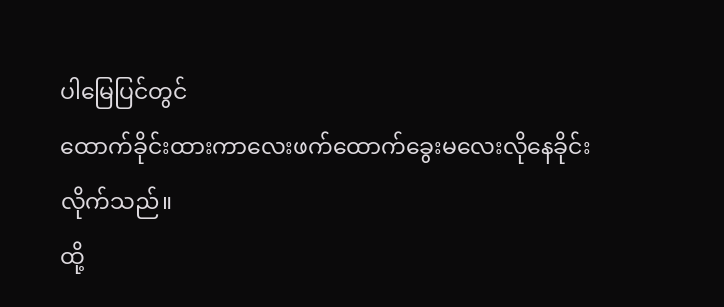ပါမြေပြင်တွင်
ထောက်ခိုင်းထားကာလေးဖက်ထောက်ခွေးမလေးလိုနေခိုင်းလိုက်သည်။
ထို့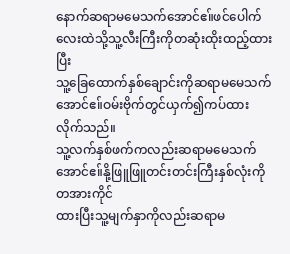နောက်ဆရာမမေသက်အောင်ဧ။်ဖင်ပေါက်လေးထဲသို့သူ့လီးကြီးကိုတဆုံးထိုးထည့်ထားပြီး
သူ့ခြေထောက်နှစ်ချောင်းကိုဆရာမမေသက်အောင်ဧ။်ဝမ်းဗိုက်တွင်ယှက်၍ကပ်ထားလိုက်သည်။
သူ့လက်နှစ်ဖက်ကလည်းဆရာမမေသက်အောင်ဧ။်နို့ဖြူဖြူတင်းတင်းကြီးနှစ်လုံးကိုတအားကိုင်
ထားပြီးသူ့မျက်နှာကိုလည်းဆရာမ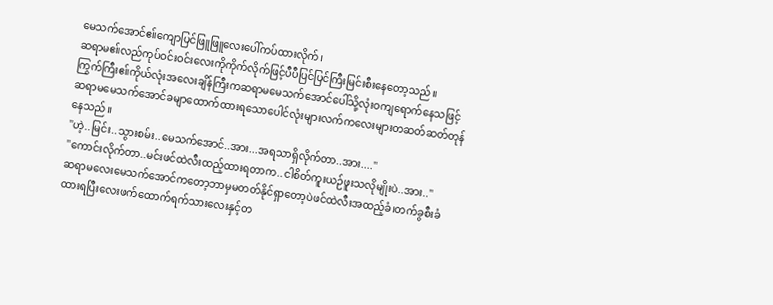မေသက်အောင်ဧ။်ကျောပြင်ဖြူဖြူလေးပေါ်ကပ်ထားလိုက်၊
ဆရာမဧ။်လည်ကုပ်ဝင်းဝင်းလေးကိုကိုက်လိုက်ဖြင့်ပီပီပြင်ပြင်ကြီးမြင်းစီးနေတော့သည်။
ကြွက်ကြီးဧ။်ကိုယ်လုံးအလေးချိန်ကြီးကဆရာမမေသက်အောင်ပေါ်သို့လုံးဝကျရောက်နေသဖြင့်
ဆရာမမေသက်အောင်ခမျာထောက်ထားရသောပေါင်လုံးများလက်ကလေးများတဆတ်ဆတ်တုန်
နေသည်။
''ဟဲ့..မြင်း..သွားစမ်း..မေသက်အောင်..အား...အရသာရှိလိုက်တာ..အား....''
''ကောင်းလိုက်တာ..မင်းဖင်ထဲလီးထည့်ထားရတာက..ငါစိတ်ကူးယဉ်ဖူးသလိုမျိုးပဲ..အား..''
ဆရာမလေးမေသက်အောင်ကတော့ဘာမှမတတ်နိုင်ရှာတော့ပဲဖင်ထဲလီးအထည့်ခံ၊တက်ခွစီးခံ
ထားရပြီးလေးဖက်ထောက်ရက်သားလေးနှင့်တ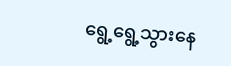ရွေ့ရွေ့သွားနေ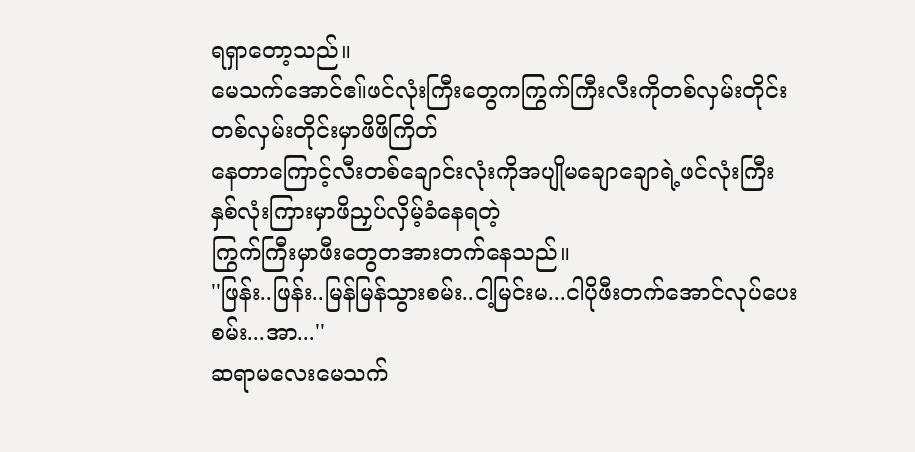ရရှာတော့သည်။
မေသက်အောင်ဧ။်ဖင်လုံးကြီးတွေကကြွက်ကြီးလီးကိုတစ်လှမ်းတိုင်းတစ်လှမ်းတိုင်းမှာဖိဖိကြိတ်
နေတာကြောင့်လီးတစ်ချောင်းလုံးကိုအပျိုမချောချောရဲ့ဖင်လုံးကြီးနှစ်လုံးကြားမှာဖိညှပ်လှိမ့်ခံနေရတဲ့
ကြွက်ကြီးမှာဖီးတွေတအားတက်နေသည်။
''ဖြန်း..ဖြန်း..မြန်မြန်သွားစမ်း..ငါ့မြင်းမ...ငါပိုဖီးတက်အောင်လုပ်ပေးစမ်း...အာ...''
ဆရာမလေးမေသက်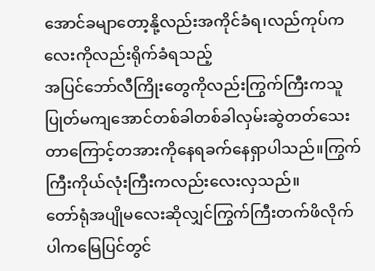အောင်ခမျာတော့နို့လည်းအကိုင်ခံရ၊လည်ကုပ်ကလေးကိုလည်းရိုက်ခံရသည့်
အပြင်ဘော်လီကြိုးတွေကိုလည်းကြွက်ကြီးကသူပြုတ်မကျအောင်တစ်ခါတစ်ခါလှမ်းဆွဲတတ်သေး
တာကြောင့်တအားကိုနေရခက်နေရှာပါသည်။ကြွက်ကြီးကိုယ်လုံးကြီးကလည်းလေးလှသည်။
တော်ရုံအပျိုမလေးဆိုလျှင်ကြွက်ကြီးတက်ဖိလိုက်ပါကမြေပြင်တွင်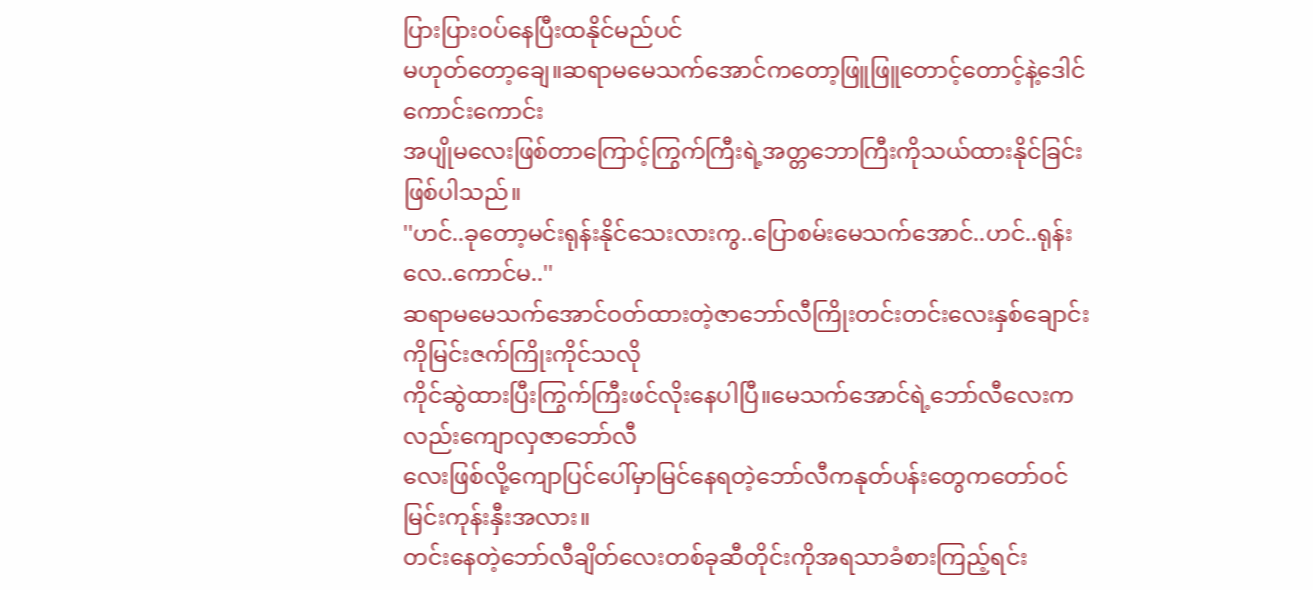ပြားပြားဝပ်နေပြီးထနိုင်မည်ပင်
မဟုတ်တော့ချေ။ဆရာမမေသက်အောင်ကတော့ဖြူဖြူတောင့်တောင့်နဲ့ဒေါင်ကောင်းကောင်း
အပျိုမလေးဖြစ်တာကြောင့်ကြွက်ကြီးရဲ့အတ္တဘောကြီးကိုသယ်ထားနိုင်ခြင်းဖြစ်ပါသည်။
''ဟင်..ခုတော့မင်းရုန်းနိုင်သေးလားကွ..ပြောစမ်းမေသက်အောင်..ဟင်..ရုန်းလေ..ကောင်မ..''
ဆရာမမေသက်အောင်ဝတ်ထားတဲ့ဇာဘော်လီကြိုးတင်းတင်းလေးနှစ်ချောင်းကိုမြင်းဇက်ကြိုးကိုင်သလို
ကိုင်ဆွဲထားပြီးကြွက်ကြီးဖင်လိုးနေပါပြီ။မေသက်အောင်ရဲ့ဘော်လီလေးကလည်းကျောလှဇာဘော်လီ
လေးဖြစ်လို့ကျောပြင်ပေါ်မှာမြင်နေရတဲ့ဘော်လီကနုတ်ပန်းတွေကတော်ဝင်မြင်းကုန်းနှီးအလား။
တင်းနေတဲ့ဘော်လီချိတ်လေးတစ်ခုဆီတိုင်းကိုအရသာခံစားကြည့်ရင်း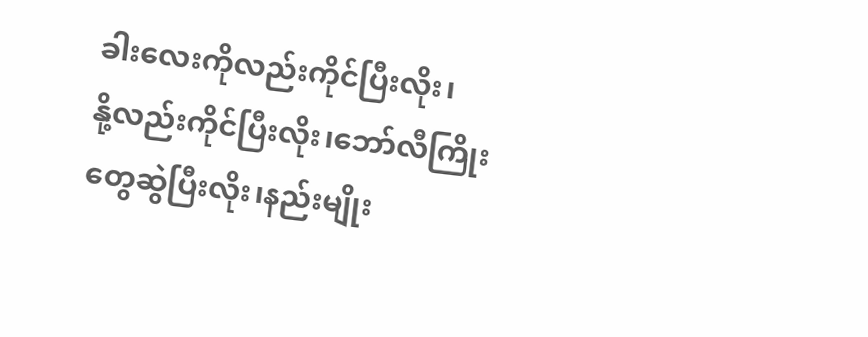ခါးလေးကိုလည်းကိုင်ပြီးလိုး၊
နို့လည်းကိုင်ပြီးလိုး၊ဘော်လီကြိုးတွေဆွဲပြီးလိုး၊နည်းမျိုး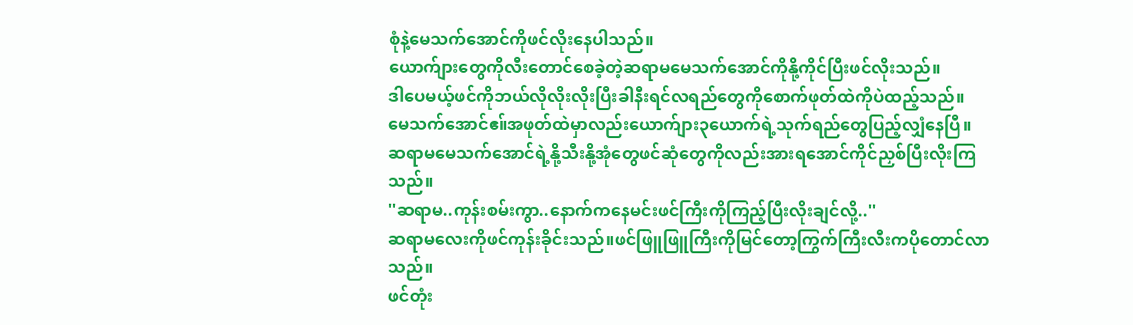စုံနဲ့မေသက်အောင်ကိုဖင်လိုးနေပါသည်။
ယောက်ျားတွေကိုလီးတောင်စေခဲ့တဲ့ဆရာမမေသက်အောင်ကိုနို့ကိုင်ပြီးဖင်လိုးသည်။
ဒါပေမယ့်ဖင်ကိုဘယ်လိုလိုးလိုးပြီးခါနီးရင်လရည်တွေကိုစောက်ဖုတ်ထဲကိုပဲထည့်သည်။
မေသက်အောင်ဧ။်အဖုတ်ထဲမှာလည်းယောက်ျား၃ယောက်ရဲ့သုက်ရည်တွေပြည့်လျှံနေပြီ။
ဆရာမမေသက်အောင်ရဲ့နို့သီးနို့အုံတွေဖင်ဆုံတွေကိုလည်းအားရအောင်ကိုင်ညှစ်ပြီးလိုးကြသည်။
''ဆရာမ..ကုန်းစမ်းကွာ..နောက်ကနေမင်းဖင်ကြီးကိုကြည့်ပြီးလိုးချင်လို့..''
ဆရာမလေးကိုဖင်ကုန်းခိုင်းသည်။ဖင်ဖြူဖြူကြီးကိုမြင်တော့ကြွက်ကြီးလီးကပိုတောင်လာသည်။
ဖင်တုံး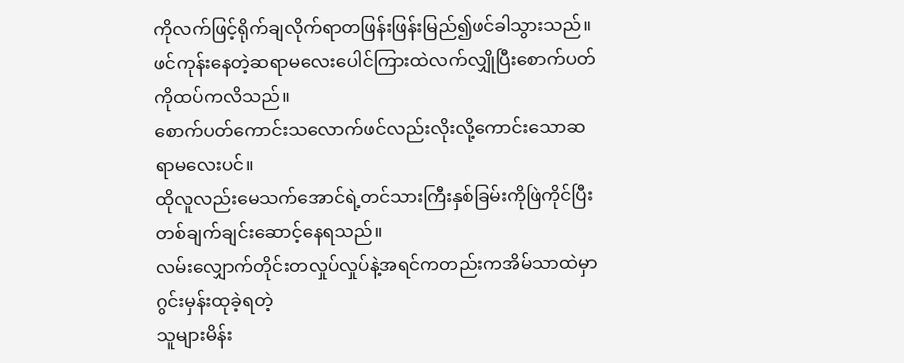ကိုလက်ဖြင့်ရိုက်ချလိုက်ရာတဖြန်းဖြန်းမြည်၍ဖင်ခါသွားသည်။
ဖင်ကုန်းနေတဲ့ဆရာမလေးပေါင်ကြားထဲလက်လျှိုပြီးစောက်ပတ်ကိုထပ်ကလိသည်။
စောက်ပတ်ကောင်းသလောက်ဖင်လည်းလိုးလို့ကောင်းသောဆရာမလေးပင်။
ထိုလူလည်းမေသက်အောင်ရဲ့တင်သားကြီးနှစ်ခြမ်းကိုဖြဲကိုင်ပြီးတစ်ချက်ချင်းဆောင့်နေရသည်။
လမ်းလျှောက်တိုင်းတလှုပ်လှုပ်နဲ့အရင်ကတည်းကအိမ်သာထဲမှာဂွင်းမှန်းထုခဲ့ရတဲ့
သူများမိန်း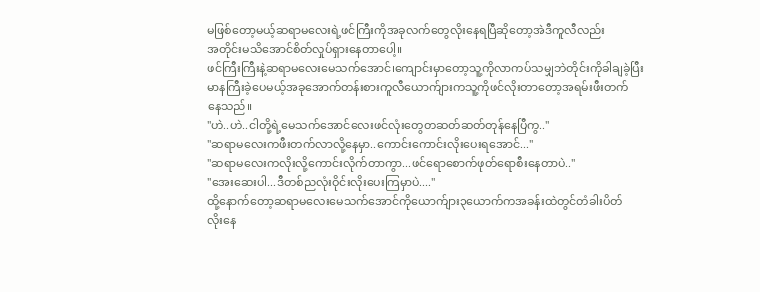မဖြစ်တော့မယ့်ဆရာမလေးရဲ့ဖင်ကြီးကိုအခုလက်တွေလိုးနေရပြီဆိုတော့အဲဒီကူလီလည်း
အတိုင်းမသိအောင်စိတ်လှုပ်ရှားနေတာပေါ့။
ဖင်ကြီးကြီးနဲ့ဆရာမလေးမေသက်အောင်၊ကျောင်းမှာတော့သူ့ကိုလာကပ်သမျှဘဲတိုင်းကိုခါချခဲ့ပြီး
မာနကြီးခဲ့ပေမယ့်အခုအောက်တန်းစားကူလီယောက်ျားကသူ့ကိုဖင်လိုးတာတော့အရမ်းဖီးတက်
နေသည်။
''ဟဲ..ဟဲ..ငါတို့ရဲ့မေသက်အောင်လေးဖင်လုံးတွေတဆတ်ဆတ်တုန်နေပြီကွ..''
''ဆရာမလေးကဖီးတက်လာလို့နေမှာ..ကောင်းကောင်းလိုးပေးရအောင်...''
''ဆရာမလေးကလိုးလို့ကောင်းလိုက်တာကွာ...ဖင်ရောစောက်ဖုတ်ရောစီးနေတာပဲ..''
''အေးဆေးပါ...ဒီတစ်ညလုံးဝိုင်းလိုးပေးကြမှာပဲ....''
ထို့နောက်တော့ဆရာမလေးမေသက်အောင်ကိုယောက်ျား၃ယောက်ကအခန်းထဲတွင်တံခါးပိတ်
လိုးနေ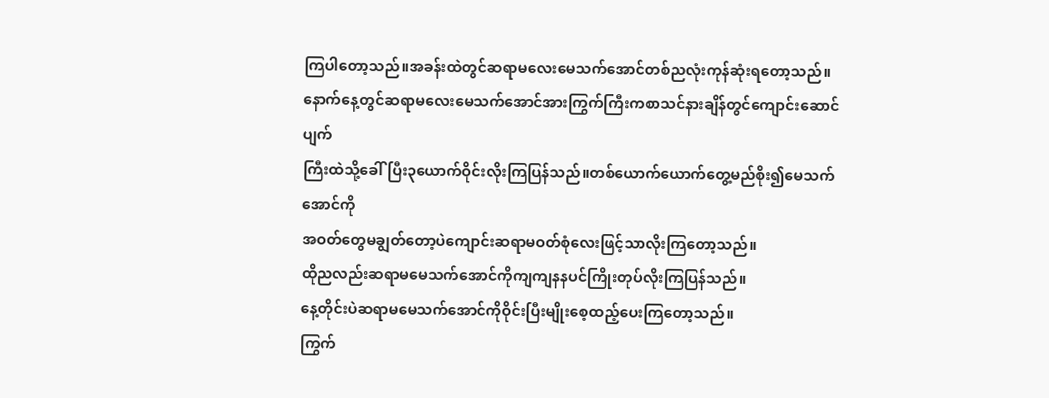ကြပါတော့သည်။အခန်းထဲတွင်ဆရာမလေးမေသက်အောင်တစ်ညလုံးကုန်ဆုံးရတော့သည်။
နောက်နေ့တွင်ဆရာမလေးမေသက်အောင်အားကြွက်ကြီးကစာသင်နားချိန်တွင်ကျောင်းဆောင်ပျက်
ကြီးထဲသို့ခေါ်ပြီး၃ယောက်ဝိုင်းလိုးကြပြန်သည်။တစ်ယောက်ယောက်တွေ့မည်စိုး၍မေသက်အောင်ကို
အဝတ်တွေမချွတ်တော့ပဲကျောင်းဆရာမဝတ်စုံလေးဖြင့်သာလိုးကြတော့သည်။
ထိုညလည်းဆရာမမေသက်အောင်ကိုကျကျနနပင်ကြိုးတုပ်လိုးကြပြန်သည်။
နေ့တိုင်းပဲဆရာမမေသက်အောင်ကိုဝိုင်းပြီးမျိုးစေ့ထည့်ပေးကြတော့သည်။
ကြွက်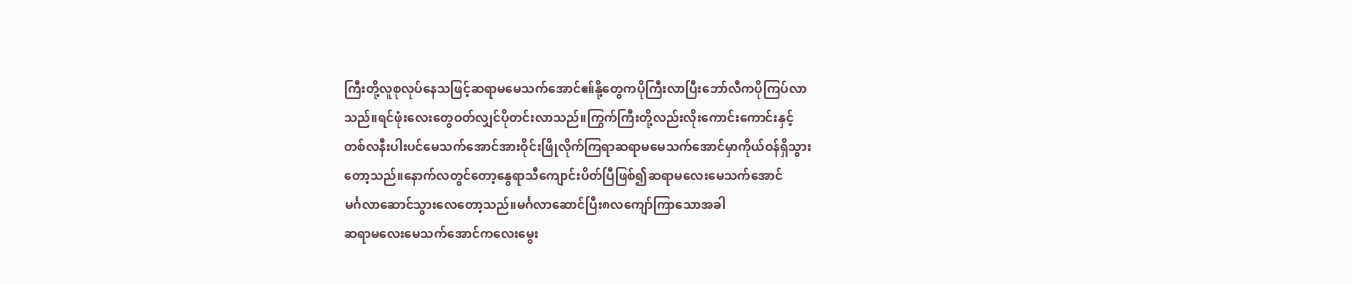ကြီးတို့လူစုလုပ်နေသဖြင့်ဆရာမမေသက်အောင်ဧ။်နို့တွေကပိုကြီးလာပြီးဘော်လီကပိုကြပ်လာ
သည်။ရင်ဖုံးလေးတွေဝတ်လျှင်ပိုတင်းလာသည်။ကြွက်ကြီးတို့လည်းလိုးကောင်းကောင်းနှင့်
တစ်လနီးပါးပင်မေသက်အောင်အားဝိုင်းဖြိုလိုက်ကြရာဆရာမမေသက်အောင်မှာကိုယ်ဝန်ရှိသွား
တော့သည်။နောက်လတွင်တော့နွေရာသီကျောင်းပိတ်ပြီဖြစ်၍ဆရာမလေးမေသက်အောင်
မင်္ဂလာဆောင်သွားလေတော့သည်။မင်္ဂလာဆောင်ပြီး၈လကျော်ကြာသောအခါ
ဆရာမလေးမေသက်အောင်ကလေးမွေး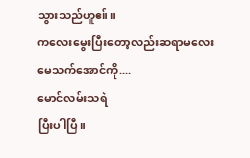သွားသည်ဟူဧ။်။
ကလေးမွေးပြီးတော့လည်းဆရာမလေးမေသက်အောင်ကို....
မောင်လမ်းသရဲ
ပြီးပါပြီ။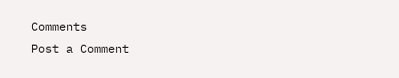Comments
Post a Comment